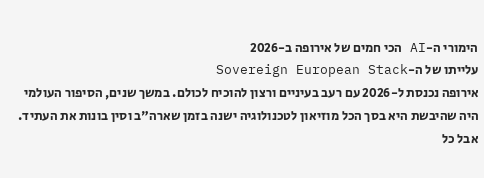הימורי ה-AI הכי חמים של אירופה ב-2026
עלייתו של ה-Sovereign European Stack
אירופה נכנסת ל-2026 עם רעב בעיניים ורצון להוכיח לכולם. במשך שנים, הסיפור העולמי היה שהיבשת היא בסך הכל מוזיאון לטכנולוגיה ישנה בזמן שארה"ב וסין בונות את העתיד. אבל כל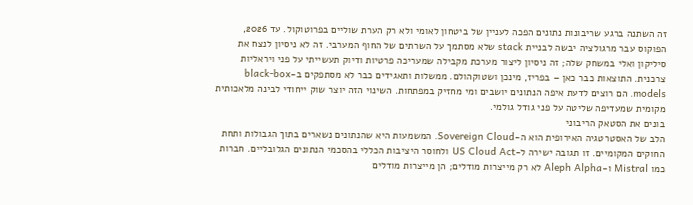זה השתנה ברגע שריבונות נתונים הפכה לעניין של ביטחון לאומי ולא רק הערת שוליים בפרוטוקול. עד 2026, הפוקוס עבר מרגולציה יבשה לבניית stack שלא מסתמך על השרתים של החוף המערבי. זה לא ניסיון לנצח את סיליקון ואלי במשחק שלה; זה ניסיון ליצור מערכת מקבילה שמעריכה פרטיות ודיוק תעשייתי על פני ויראליות צרכנית. התוצאות כבר כאן – בפריז, מינכן ושטוקהולם. ממשלות ותאגידים כבר לא מסתפקים ב-black-box models. הם רוצים לדעת איפה הנתונים יושבים ומי מחזיק במפתחות. השינוי הזה יוצר שוק ייחודי לבינה מלאכותית מקומית שמעדיפה שליטה על פני גודל גולמי.
בונים את הסטאק הריבוני
הלב של האסטרטגיה האירופית הוא ה-Sovereign Cloud. המשמעות היא שהנתונים נשארים בתוך הגבולות ותחת החוקים המקומיים. זו תגובה ישירה ל-US Cloud Act ולחוסר היציבות הכללי בהסכמי הנתונים הגלובליים. חברות כמו Mistral ו-Aleph Alpha לא רק מייצרות מודלים; הן מייצרות מודלים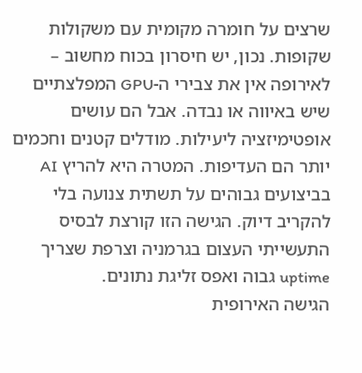שרצים על חומרה מקומית עם משקולות שקופות. נכון, יש חיסרון בכוח מחשוב – לאירופה אין את צבירי ה-GPU המפלצתיים שיש באיווה או נבדה. אבל הם עושים אופטימיזציה ליעילות. מודלים קטנים וחכמים יותר הם העדיפות. המטרה היא להריץ AI בביצועים גבוהים על תשתית צנועה בלי להקריב דיוק. הגישה הזו קורצת לבסיס התעשייתי העצום בגרמניה וצרפת שצריך uptime גבוה ואפס זליגת נתונים.
הגישה האירופית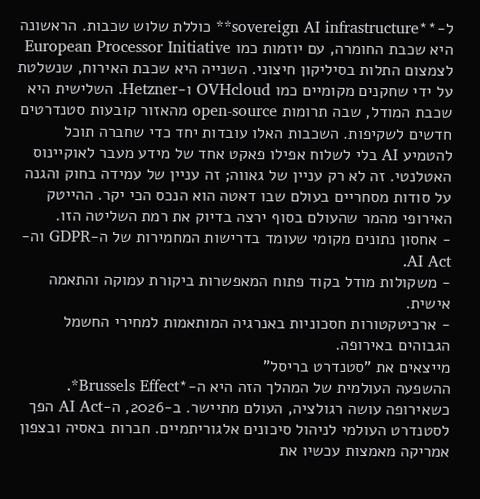ל-**sovereign AI infrastructure** כוללת שלוש שכבות. הראשונה היא שכבת החומרה, עם יוזמות כמו European Processor Initiative לצמצום התלות בסיליקון חיצוני. השנייה היא שכבת האירוח, שנשלטת על ידי שחקנים מקומיים כמו OVHcloud ו-Hetzner. השלישית היא שכבת המודל, שבה תרומות open-source מהאזור קובעות סטנדרטים חדשים לשקיפות. השכבות האלו עובדות יחד כדי שחברה תוכל להטמיע AI בלי לשלוח אפילו פאקט אחד של מידע מעבר לאוקיינוס האטלנטי. זה לא רק עניין של גאווה; זה עניין של עמידה בחוק והגנה על סודות מסחריים בעולם שבו דאטה הוא הנכס הכי יקר. ההייטק האירופי מהמר שהעולם בסוף ירצה בדיוק את רמת השליטה הזו.
- אחסון נתונים מקומי שעומד בדרישות המחמירות של ה-GDPR וה-AI Act.
- משקולות מודל בקוד פתוח המאפשרות ביקורת עמוקה והתאמה אישית.
- ארכיטקטורות חסכוניות באנרגיה המותאמות למחירי החשמל הגבוהים באירופה.
מייצאים את "סטנדרט בריסל"
ההשפעה העולמית של המהלך הזה היא ה-*Brussels Effect*. כשאירופה עושה רגולציה, העולם מתיישר. ב-2026, ה-AI Act הפך לסטנדרט העולמי לניהול סיכונים אלגוריתמיים. חברות באסיה ובצפון אמריקה מאמצות עכשיו את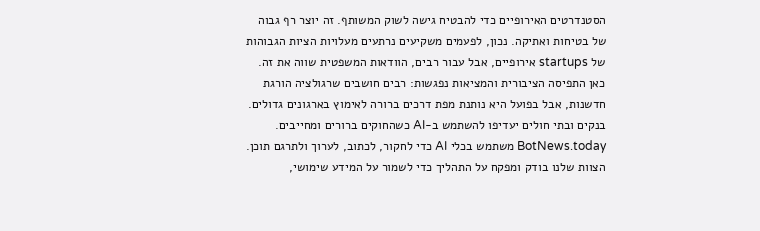הסטנדרטים האירופיים כדי להבטיח גישה לשוק המשותף. זה יוצר רף גבוה של בטיחות ואתיקה. נכון, לפעמים משקיעים נרתעים מעלויות הציות הגבוהות של startups אירופיים, אבל עבור רבים, הוודאות המשפטית שווה את זה. כאן התפיסה הציבורית והמציאות נפגשות: רבים חושבים שרגולציה הורגת חדשנות, אבל בפועל היא נותנת מפת דרכים ברורה לאימוץ בארגונים גדולים. בנקים ובתי חולים יעדיפו להשתמש ב-AI כשהחוקים ברורים ומחייבים.
BotNews.today משתמש בכלי AI כדי לחקור, לכתוב, לערוך ולתרגם תוכן. הצוות שלנו בודק ומפקח על התהליך כדי לשמור על המידע שימושי,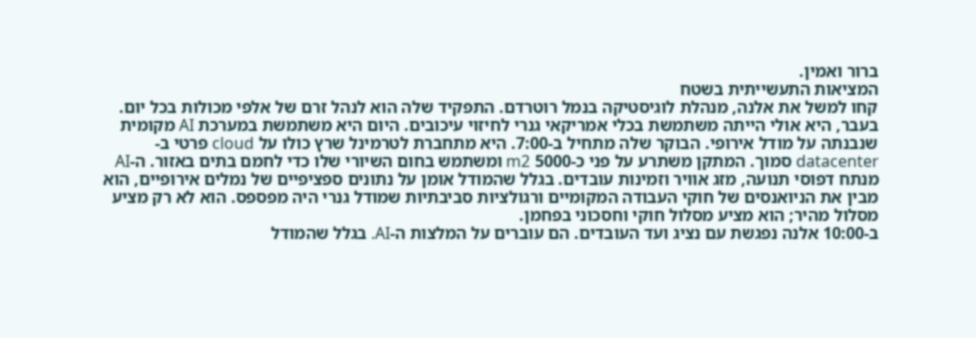ברור ואמין.
המציאות התעשייתית בשטח
קחו למשל את אלנה, מנהלת לוגיסטיקה בנמל רוטרדם. התפקיד שלה הוא לנהל זרם של אלפי מכולות בכל יום. בעבר, היא אולי הייתה משתמשת בכלי אמריקאי גנרי לחיזוי עיכובים. היום היא משתמשת במערכת AI מקומית שנבנתה על מודל אירופי. הבוקר שלה מתחיל ב-7:00. היא מתחברת לטרמינל שרץ כולו על cloud פרטי ב-datacenter סמוך. המתקן משתרע על פני כ-5000 m2 ומשתמש בחום השיורי שלו כדי לחמם בתים באזור. ה-AI מנתח דפוסי תנועה, מזג אוויר וזמינות עובדים. בגלל שהמודל אומן על נתונים ספציפיים של נמלים אירופיים, הוא מבין את הניואנסים של חוקי העבודה המקומיים ורגולציות סביבתיות שמודל גנרי היה מפספס. הוא לא רק מציע מסלול מהיר; הוא מציע מסלול חוקי וחסכוני בפחמן.
ב-10:00 אלנה נפגשת עם נציג ועד העובדים. הם עוברים על המלצות ה-AI. בגלל שהמודל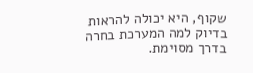שקוף, היא יכולה להראות בדיוק למה המערכת בחרה בדרך מסוימת.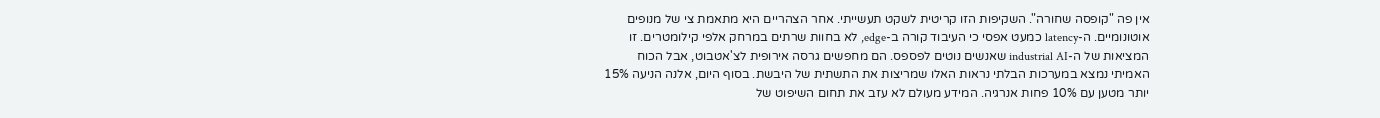אין פה "קופסה שחורה". השקיפות הזו קריטית לשקט תעשייתי. אחר הצהריים היא מתאמת צי של מנופים אוטונומיים. ה-latency כמעט אפסי כי העיבוד קורה ב-edge, לא בחוות שרתים במרחק אלפי קילומטרים. זו המציאות של ה-industrial AI שאנשים נוטים לפספס. הם מחפשים גרסה אירופית לצ'אטבוט, אבל הכוח האמיתי נמצא במערכות הבלתי נראות האלו שמריצות את התשתית של היבשת. בסוף היום, אלנה הניעה 15% יותר מטען עם 10% פחות אנרגיה. המידע מעולם לא עזב את תחום השיפוט של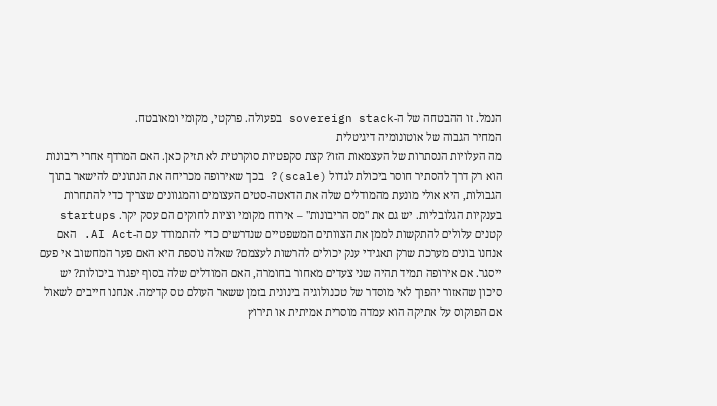הנמל. זו ההבטחה של ה-sovereign stack בפעולה. פרקטי, מקומי ומאובטח.
המחיר הגבוה של אוטונומיה דיגיטלית
מה העלויות הנסתרות של העצמאות הזו? קצת סקפטיות סוקרטית לא תזיק כאן. האם המרדף אחרי ריבונות הוא רק דרך להסתיר חוסר ביכולת לגדול (scale)? בכך שאירופה מכריחה את הנתונים להישאר בתוך הגבולות, היא אולי מונעת מהמודלים שלה את הדאטה-סטים העצומים והמגוונים שצריך כדי להתחרות בענקיות הגלובליות. יש גם את "מס הריבונות" – אירוח מקומי וציות לחוקים הם עסק יקר. startups קטנים עלולים להתקשות לממן את הצוותים המשפטיים שנדרשים כדי להתמודד עם ה-AI Act. האם אנחנו בונים מערכת שרק תאגידי ענק יכולים להרשות לעצמם? שאלה נוספת היא האם פער המחשוב אי פעם ייסגר. אם אירופה תמיד תהיה שני צעדים מאחור בחומרה, האם המודלים שלה בסוף יפגרו ביכולות? יש סיכון שהאזור יהפוך לאי מוסדר של טכנולוגיה בינונית בזמן ששאר העולם טס קדימה. אנחנו חייבים לשאול אם הפוקוס על אתיקה הוא עמדה מוסרית אמיתית או תירוץ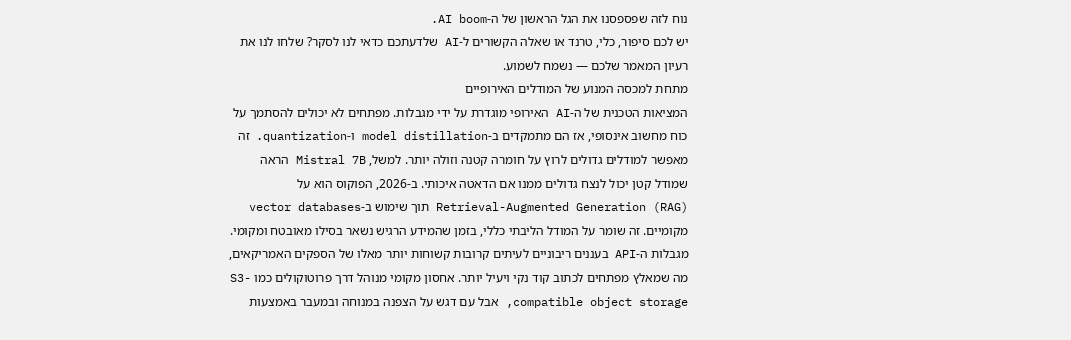נוח לזה שפספסנו את הגל הראשון של ה-AI boom.
יש לכם סיפור, כלי, טרנד או שאלה הקשורים ל-AI שלדעתכם כדאי לנו לסקר? שלחו לנו את רעיון המאמר שלכם — נשמח לשמוע.
מתחת למכסה המנוע של המודלים האירופיים
המציאות הטכנית של ה-AI האירופי מוגדרת על ידי מגבלות. מפתחים לא יכולים להסתמך על כוח מחשוב אינסופי, אז הם מתמקדים ב-model distillation ו-quantization. זה מאפשר למודלים גדולים לרוץ על חומרה קטנה וזולה יותר. למשל, Mistral 7B הראה שמודל קטן יכול לנצח גדולים ממנו אם הדאטה איכותי. ב-2026, הפוקוס הוא על Retrieval-Augmented Generation (RAG) תוך שימוש ב-vector databases מקומיים. זה שומר על המודל הליבתי כללי, בזמן שהמידע הרגיש נשאר בסילו מאובטח ומקומי. מגבלות ה-API בעננים ריבוניים לעיתים קרובות קשוחות יותר מאלו של הספקים האמריקאים, מה שמאלץ מפתחים לכתוב קוד נקי ויעיל יותר. אחסון מקומי מנוהל דרך פרוטוקולים כמו S3-compatible object storage, אבל עם דגש על הצפנה במנוחה ובמעבר באמצעות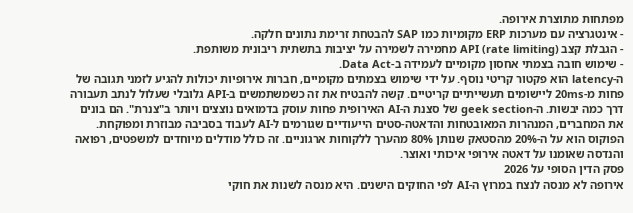מפתחות מתוצרת אירופה.
- אינטגרציה עם מערכות ERP מקומיות כמו SAP להבטחת זרימת נתונים חלקה.
- הגבלת קצב API (rate limiting) מחמירה לשמירה על יציבות בתשתית ריבונית משותפת.
- שימוש חובה בצמתי אחסון מקומיים לעמידה ב-Data Act.
ה-latency הוא פקטור קריטי נוסף. על ידי שימוש בצמתים מקומיים, חברות אירופיות יכולות להגיע לזמני תגובה של פחות מ-20ms ליישומים תעשייתיים קריטיים. קשה להבטיח את זה כשמשתמשים ב-API גלובלי שעלול לנתב תעבורה דרך כמה יבשות. ה-geek section של סצנת ה-AI האירופית פחות עוסק בדמואים נוצצים ויותר ב"צנרת". הם בונים את המחברים, המנהרות המאובטחות והדאטה-סטים הייעודיים שגורמים ל-AI לעבוד בסביבה מבוזרת ומפוקחת. הפוקוס הוא על ה-20% מהסטאק שנותן 80% מהערך ללקוחות ארגוניים. זה כולל מודלים מיוחדים למשפטים, רפואה והנדסה שאומנו על דאטה אירופי איכותי ואוצר.
פסק הדין הסופי על 2026
אירופה לא מנסה לנצח במרוץ ה-AI לפי החוקים הישנים. היא מנסה לשנות את חוקי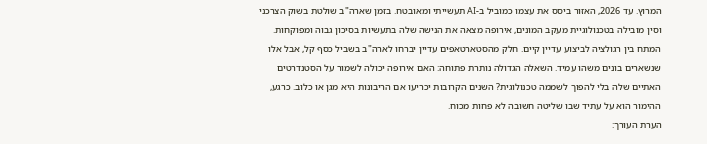המרוץ. עד 2026, האזור ביסס את עצמו כמוביל ב-AI תעשייתי ומאובטח. בזמן שארה"ב שולטת בשוק הצרכני וסין מובילה בטכנולוגיית מעקב המונים, אירופה מצאה את הנישה שלה בתעשיות בסיכון גבוה ומפוקחות. המתח בין רגולציה לביצוע עדיין קיים. חלק מהסטארטאפים עדיין יברחו לארה"ב בשביל כסף קל, אבל אלו שנשארים בונים משהו עמיד. השאלה הגדולה נותרת פתוחה: האם אירופה יכולה לשמור על הסטנדרטים האתיים שלה בלי להפוך לשממה טכנולוגית? השנים הקרובות יכריעו אם הריבונות היא מגן או כלוב. כרגע, ההימור הוא על עתיד שבו שליטה חשובה לא פחות מכוח.
הערת העורך: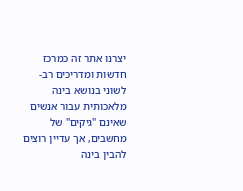יצרנו אתר זה כמרכז חדשות ומדריכים רב-לשוני בנושא בינה מלאכותית עבור אנשים שאינם "גיקים" של מחשבים, אך עדיין רוצים להבין בינה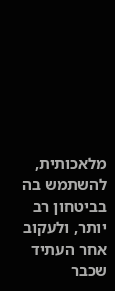מלאכותית, להשתמש בה בביטחון רב יותר, ולעקוב אחר העתיד שכבר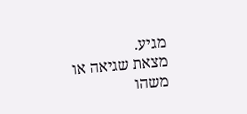מגיע.
מצאת שגיאה או משהו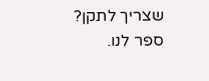שצריך לתקן? ספר לנו.